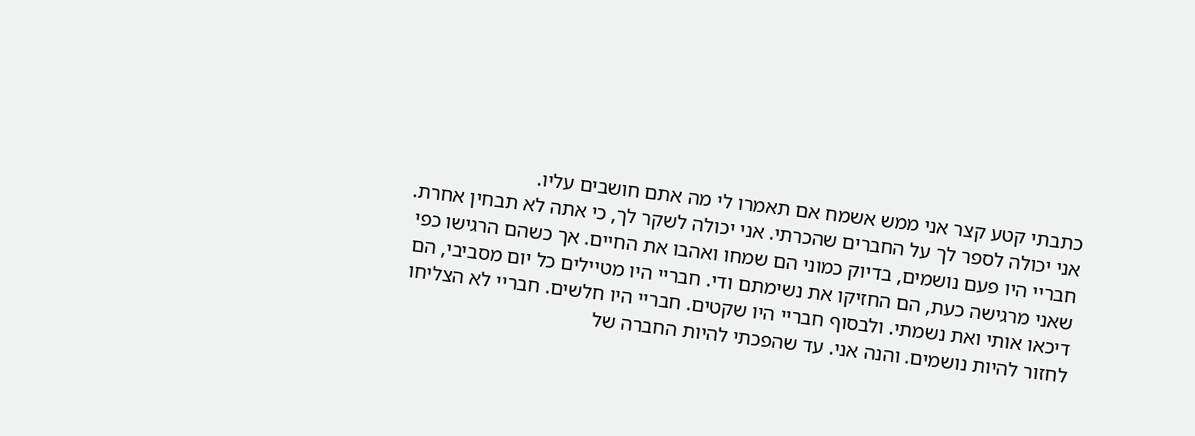כתבתי קטע קצר אני ממש אשמח אם תאמרו לי מה אתם חושבים עליו.
אני יכולה לספר לך על החברים שהכרתי. אני יכולה לשקר לך, כי אתה לא תבחין אחרת. חבריי היו פעם נושמים, בדיוק כמוני הם שמחו ואהבו את החיים. אך כשהם הרגישו כפי שאני מרגישה כעת, הם החזיקו את נשימתם ודי. חבריי היו מטיילים כל יום מסביבי, הם דיכאו אותי ואת נשמתי. ולבסוף חבריי היו שקטים. חבריי היו חלשים. חבריי לא הצליחו לחזור להיות נושמים. והנה אני. עד שהפכתי להיות החברה של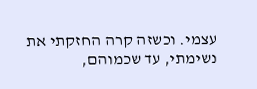עצמי. וכשזה קרה החזקתי את נשימתי, עד שכמוהם,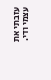עזבתי את עצמי ודי.